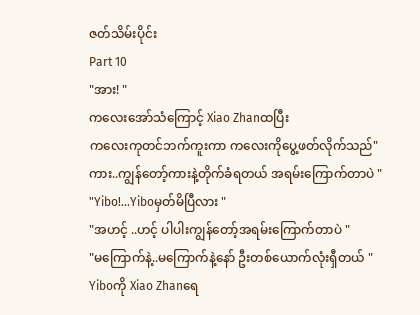ဇတ်သိမ်းပိုင်း
Part 10
"အား! "
ကလေးအော်သံကြောင့် Xiao Zhanထပြီး
ကလေးကုတင်ဘက်ကူးကာ ကလေးကိုပွေ့ဖတ်လိုက်သည်"ကား..ကျွန်တော့်ကားနဲ့တိုက်ခံရတယ် အရမ်းကြောက်တာပဲ "
"Yibo!...Yiboမှတ်မိပြီလား "
"အဟင့် ..ဟင့် ပါပါးကျွန်တော့်အရမ်းကြောက်တာပဲ "
"မကြောက်နဲ့..မကြောက်နဲ့နော် ဦးတစ်ယောက်လုံးရှီတယ် "
Yiboကို Xiao Zhanရေ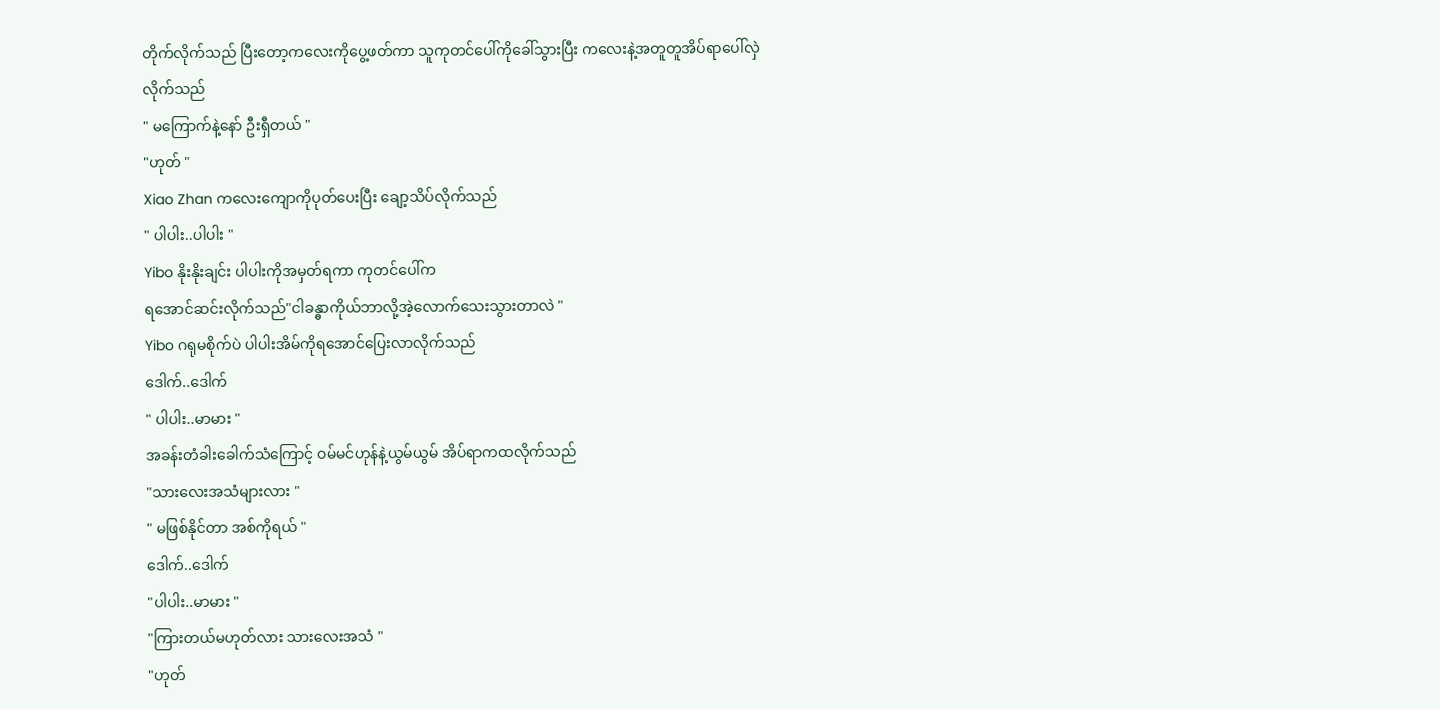တိုက်လိုက်သည် ပြီးတော့ကလေးကိုပွေ့ဖတ်ကာ သူကုတင်ပေါ်ကိုခေါ်သွားပြီး ကလေးနဲ့အတူတူအိပ်ရာပေါ်လှဲလိုက်သည်
" မကြောက်နဲ့နော် ဦးရှီတယ် "
"ဟုတ် "
Xiao Zhan ကလေးကျောကိုပုတ်ပေးပြီး ချော့သိပ်လိုက်သည်
" ပါပါး..ပါပါး "
Yibo နိုးနိုးချင်း ပါပါးကိုအမှတ်ရကာ ကုတင်ပေါ်က
ရအောင်ဆင်းလိုက်သည်"ငါခန္ဓာကိုယ်ဘာလို့အဲ့လောက်သေးသွားတာလဲ "
Yibo ဂရုမစိုက်ပဲ ပါပါးအိမ်ကိုရအောင်ပြေးလာလိုက်သည်
ဒေါက်..ဒေါက်
" ပါပါး..မာမား "
အခန်းတံခါးခေါက်သံကြောင့် ဝမ်မင်ဟုန်နဲ့ယွမ်ယွမ် အိပ်ရာကထလိုက်သည်
"သားလေးအသံများလား "
" မဖြစ်နိုင်တာ အစ်ကိုရယ် "
ဒေါက်..ဒေါက်
"ပါပါး..မာမား "
"ကြားတယ်မဟုတ်လား သားလေးအသံ "
"ဟုတ်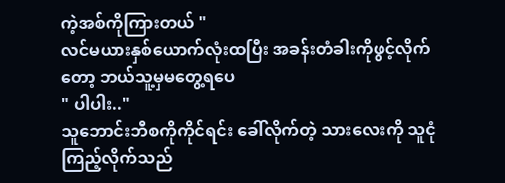ကဲ့အစ်ကိုကြားတယ် "
လင်မယားနှစ်ယောက်လုံးထပြီး အခန်းတံခါးကိုဖွင့်လိုက်တော့ ဘယ်သူ့မှမတွေ့ရပေ
" ပါပါး.."
သူဘောင်းဘီစကိုကိုင်ရင်း ခေါ်လိုက်တဲ့ သားလေးကို သူငုံကြည့်လိုက်သည်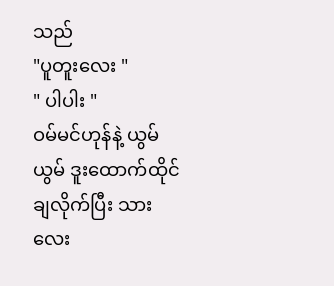သည်
"ပူတူးလေး "
" ပါပါး "
ဝမ်မင်ဟုန်နဲ့ ယွမ်ယွမ် ဒူးထောက်ထိုင်ချလိုက်ပြီး သားလေး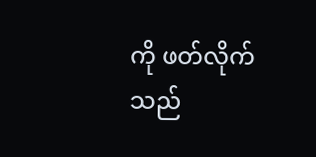ကို ဖတ်လိုက်သည်